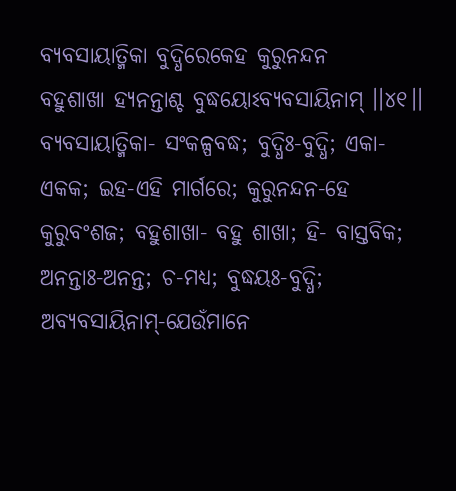ବ୍ୟବସାୟାତ୍ମିକା ବୁଦ୍ଧିରେକେହ କୁରୁନନ୍ଦନ
ବହୁଶାଖା ହ୍ୟନନ୍ତାଶ୍ଚ ବୁଦ୍ଧୟୋଽବ୍ୟବସାୟିନାମ୍ ।।୪୧।।
ବ୍ୟବସାୟାତ୍ମିକା- ସଂକଳ୍ପବଦ୍ଧ; ବୁଦ୍ଧିଃ-ବୁଦ୍ଧି; ଏକା-ଏକକ; ଇହ-ଏହି ମାର୍ଗରେ; କୁରୁନନ୍ଦନ-ହେ କୁରୁବଂଶଜ; ବହୁଶାଖା- ବହୁ ଶାଖା; ହି- ବାସ୍ତବିକ; ଅନନ୍ତାଃ-ଅନନ୍ତ; ଚ-ମଧ୍ୟ; ବୁଦ୍ଧୟଃ-ବୁଦ୍ଧି; ଅବ୍ୟବସାୟିନାମ୍-ଯେଉଁମାନେ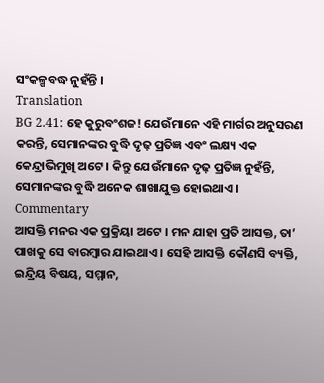ସଂକଳ୍ପବଦ୍ଧ ନୁହଁନ୍ତି ।
Translation
BG 2.41: ହେ କୁରୁବଂଶଜ! ଯେଉଁମାନେ ଏହି ମାର୍ଗର ଅନୁସରଣ କରନ୍ତି, ସେମାନଙ୍କର ବୁଦ୍ଧି ଦୃଢ଼ ପ୍ରତିଜ୍ଞ ଏବଂ ଲକ୍ଷ୍ୟ ଏକ କେନ୍ଦ୍ରାଭିମୁଖି ଅଟେ । କିନ୍ତୁ ଯେଉଁମାନେ ଦୃଢ଼ ପ୍ରତିଜ୍ଞ ନୁହଁନ୍ତି, ସେମାନଙ୍କର ବୁଦ୍ଧି ଅନେକ ଶାଖାଯୁକ୍ତ ହୋଇଥାଏ ।
Commentary
ଆସକ୍ତି ମନର ଏକ ପ୍ରକ୍ରିୟା ଅଟେ । ମନ ଯାହା ପ୍ରତି ଆସକ୍ତ, ତା’ ପାଖକୁ ସେ ବାରମ୍ବାର ଯାଇଥାଏ । ସେହି ଆସକ୍ତି କୌଣସି ବ୍ୟକ୍ତି, ଇନ୍ଦ୍ରିୟ ବିଷୟ, ସମ୍ମାନ,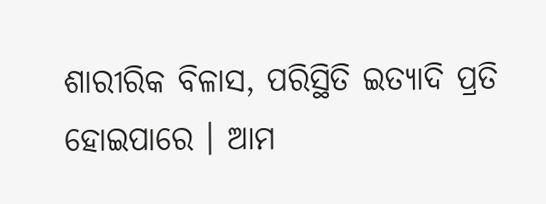ଶାରୀରିକ ବିଳାସ, ପରିସ୍ଥିତି ଇତ୍ୟାଦି ପ୍ରତି ହୋଇପାରେ । ଆମ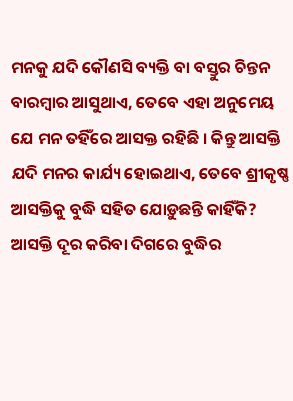ମନକୁ ଯଦି କୌଣସି ବ୍ୟକ୍ତି ବା ବସ୍ତୁର ଚିନ୍ତନ ବାରମ୍ବାର ଆସୁଥାଏ, ତେବେ ଏହା ଅନୁମେୟ ଯେ ମନ ତହିଁରେ ଆସକ୍ତ ରହିଛି । କିନ୍ତୁ ଆସକ୍ତି ଯଦି ମନର କାର୍ଯ୍ୟ ହୋଇଥାଏ, ତେବେ ଶ୍ରୀକୃଷ୍ଣ ଆସକ୍ତିକୁ ବୁଦ୍ଧି ସହିତ ଯୋଡ଼ୁଛନ୍ତି କାହିଁକି? ଆସକ୍ତି ଦୂର କରିବା ଦିଗରେ ବୁଦ୍ଧିର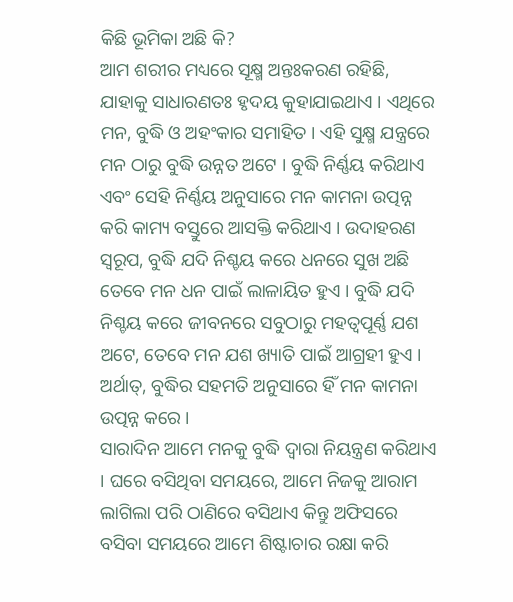କିଛି ଭୂମିକା ଅଛି କି?
ଆମ ଶରୀର ମଧ୍ୟରେ ସୂକ୍ଷ୍ମ ଅନ୍ତଃକରଣ ରହିଛି, ଯାହାକୁ ସାଧାରଣତଃ ହୃଦୟ କୁହାଯାଇଥାଏ । ଏଥିରେ ମନ, ବୁଦ୍ଧି ଓ ଅହଂକାର ସମାହିତ । ଏହି ସୁକ୍ଷ୍ମ ଯନ୍ତ୍ରରେ ମନ ଠାରୁ ବୁଦ୍ଧି ଉନ୍ନତ ଅଟେ । ବୁଦ୍ଧି ନିର୍ଣ୍ଣୟ କରିଥାଏ ଏବଂ ସେହି ନିର୍ଣ୍ଣୟ ଅନୁସାରେ ମନ କାମନା ଉତ୍ପନ୍ନ କରି କାମ୍ୟ ବସ୍ତୁରେ ଆସକ୍ତି କରିଥାଏ । ଉଦାହରଣ ସ୍ୱରୂପ, ବୁଦ୍ଧି ଯଦି ନିଶ୍ଚୟ କରେ ଧନରେ ସୁଖ ଅଛି ତେବେ ମନ ଧନ ପାଇଁ ଲାଳାୟିତ ହୁଏ । ବୁଦ୍ଧି ଯଦି ନିଶ୍ଚୟ କରେ ଜୀବନରେ ସବୁଠାରୁ ମହତ୍ୱପୂର୍ଣ୍ଣ ଯଶ ଅଟେ, ତେବେ ମନ ଯଶ ଖ୍ୟାତି ପାଇଁ ଆଗ୍ରହୀ ହୁଏ । ଅର୍ଥାତ୍, ବୁଦ୍ଧିର ସହମତି ଅନୁସାରେ ହିଁ ମନ କାମନା ଉତ୍ପନ୍ନ କରେ ।
ସାରାଦିନ ଆମେ ମନକୁ ବୁଦ୍ଧି ଦ୍ୱାରା ନିୟନ୍ତ୍ରଣ କରିଥାଏ । ଘରେ ବସିଥିବା ସମୟରେ, ଆମେ ନିଜକୁ ଆରାମ ଲାଗିଲା ପରି ଠାଣିରେ ବସିଥାଏ କିନ୍ତୁ ଅଫିସରେ ବସିବା ସମୟରେ ଆମେ ଶିଷ୍ଟାଚାର ରକ୍ଷା କରି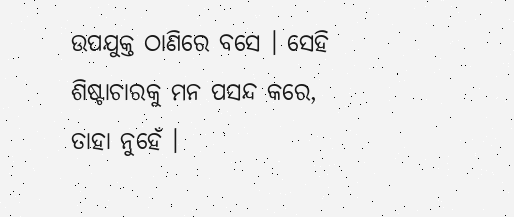ଉପଯୁକ୍ତ ଠାଣିରେ ବସେ । ସେହି ଶିଷ୍ଟାଚାରକୁ ମନ ପସନ୍ଦ କରେ, ତାହା ନୁହେଁ ।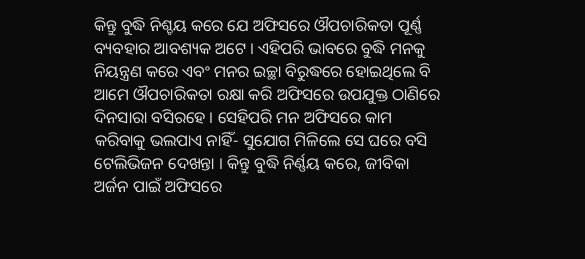କିନ୍ତୁ ବୁଦ୍ଧି ନିଶ୍ଚୟ କରେ ଯେ ଅଫିସରେ ଔପଚାରିକତା ପୂର୍ଣ୍ଣ ବ୍ୟବହାର ଆବଶ୍ୟକ ଅଟେ । ଏହିପରି ଭାବରେ ବୁଦ୍ଧି ମନକୁ ନିୟନ୍ତ୍ରଣ କରେ ଏବଂ ମନର ଇଚ୍ଛା ବିରୁଦ୍ଧରେ ହୋଇଥିଲେ ବି ଆମେ ଔପଚାରିକତା ରକ୍ଷା କରି ଅଫିସରେ ଉପଯୁକ୍ତ ଠାଣିରେ ଦିନସାରା ବସିରହେ । ସେହିପରି ମନ ଅଫିସରେ କାମ କରିବାକୁ ଭଲପାଏ ନାହିଁ- ସୁଯୋଗ ମିଳିଲେ ସେ ଘରେ ବସି ଟେଲିଭିଜନ ଦେଖନ୍ତା । କିନ୍ତୁ ବୁଦ୍ଧି ନିର୍ଣ୍ଣୟ କରେ, ଜୀବିକା ଅର୍ଜନ ପାଇଁ ଅଫିସରେ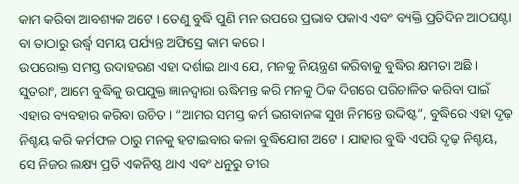କାମ କରିବା ଆବଶ୍ୟକ ଅଟେ । ତେଣୁ ବୁଦ୍ଧି ପୁଣି ମନ ଉପରେ ପ୍ରଭାବ ପକାଏ ଏବଂ ବ୍ୟକ୍ତି ପ୍ରତିଦିନ ଆଠଘଣ୍ଟା ବା ତାଠାରୁ ଉର୍ଦ୍ଧ୍ୱ ସମୟ ପର୍ଯ୍ୟନ୍ତ ଅଫିସ୍ରେ କାମ କରେ ।
ଉପରୋକ୍ତ ସମସ୍ତ ଉଦାହରଣ ଏହା ଦର୍ଶାଇ ଥାଏ ଯେ, ମନକୁ ନିୟନ୍ତ୍ରଣ କରିବାକୁ ବୁଦ୍ଧିର କ୍ଷମତା ଅଛି । ସୁତରାଂ, ଆମେ ବୁଦ୍ଧିକୁ ଉପଯୁକ୍ତ ଜ୍ଞାନଦ୍ୱାରା ଋଦ୍ଧିମନ୍ତ କରି ମନକୁ ଠିକ ଦିଗରେ ପରିଚାଳିତ କରିବା ପାଇଁ ଏହାର ବ୍ୟବହାର କରିବା ଉଚିତ । “ଆମର ସମସ୍ତ କର୍ମ ଭଗବାନଙ୍କ ସୁଖ ନିମନ୍ତେ ଉଦ୍ଦିଷ୍ଟ”, ବୁଦ୍ଧିରେ ଏହା ଦୃଢ଼ ନିଶ୍ଚୟ କରି କର୍ମଫଳ ଠାରୁ ମନକୁ ହଟାଇବାର କଳା ବୁଦ୍ଧିଯୋଗ ଅଟେ । ଯାହାର ବୁଦ୍ଧି ଏପରି ଦୃଢ଼ ନିଶ୍ଚୟ, ସେ ନିଜର ଲକ୍ଷ୍ୟ ପ୍ରତି ଏକନିଷ୍ଠ ଥାଏ ଏବଂ ଧନୁରୁ ତୀର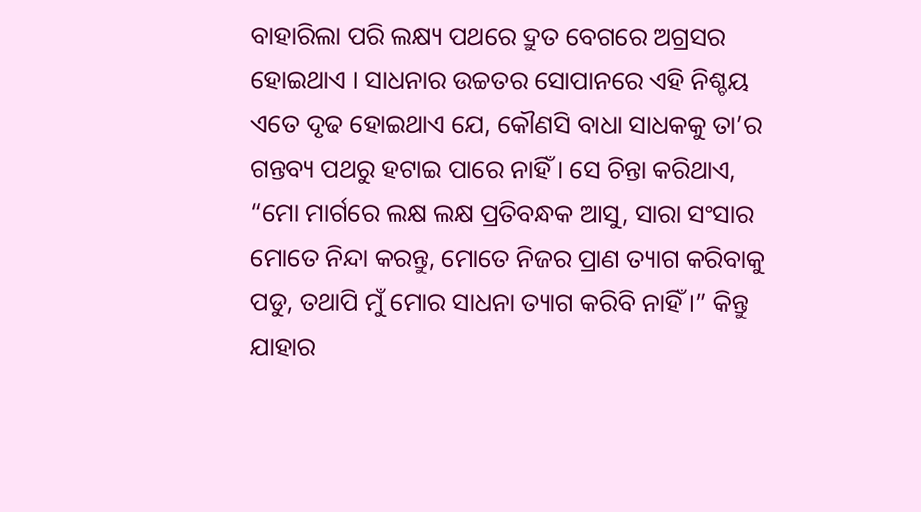ବାହାରିଲା ପରି ଲକ୍ଷ୍ୟ ପଥରେ ଦ୍ରୁତ ବେଗରେ ଅଗ୍ରସର ହୋଇଥାଏ । ସାଧନାର ଉଚ୍ଚତର ସୋପାନରେ ଏହି ନିଶ୍ଚୟ ଏତେ ଦୃଢ ହୋଇଥାଏ ଯେ, କୌଣସି ବାଧା ସାଧକକୁ ତା’ର ଗନ୍ତବ୍ୟ ପଥରୁ ହଟାଇ ପାରେ ନାହିଁ । ସେ ଚିନ୍ତା କରିଥାଏ, “ମୋ ମାର୍ଗରେ ଲକ୍ଷ ଲକ୍ଷ ପ୍ରତିବନ୍ଧକ ଆସୁ, ସାରା ସଂସାର ମୋତେ ନିନ୍ଦା କରନ୍ତୁ, ମୋତେ ନିଜର ପ୍ରାଣ ତ୍ୟାଗ କରିବାକୁ ପଡୁ, ତଥାପି ମୁଁ ମୋର ସାଧନା ତ୍ୟାଗ କରିବି ନାହିଁ ।” କିନ୍ତୁ ଯାହାର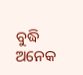ବୁଦ୍ଧି ଅନେକ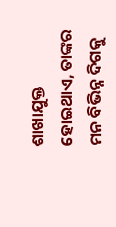ଶାଖାଯୁକ୍ତ ହୋଇଥାଏ, ତାଙ୍କର ମନ ବିଭିନ୍ନ ଦିଗକୁ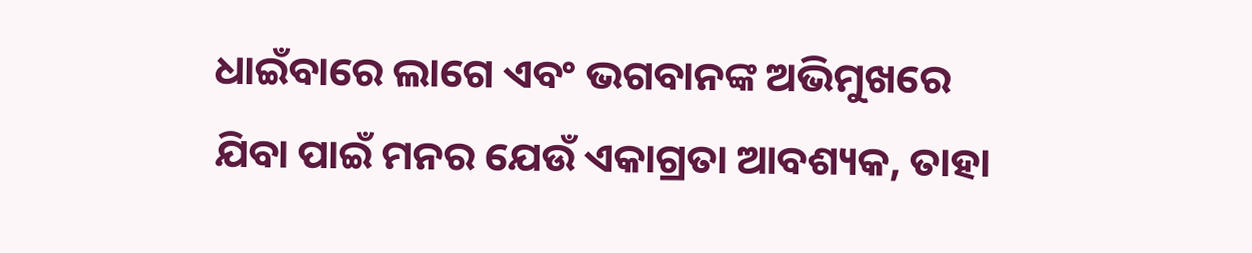ଧାଇଁବାରେ ଲାଗେ ଏବଂ ଭଗବାନଙ୍କ ଅଭିମୁଖରେ ଯିବା ପାଇଁ ମନର ଯେଉଁ ଏକାଗ୍ରତା ଆବଶ୍ୟକ, ତାହା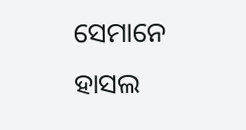ସେମାନେ ହାସଲ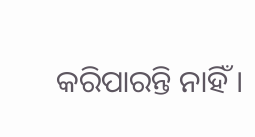କରିପାରନ୍ତି ନାହିଁ ।